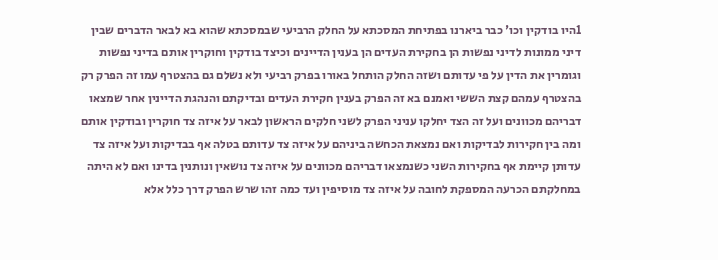1היו בודקין וכו' כבר ביארנו בפתיחת המסכתא על החלק הרביעי שבמסכתא שהוא בא לבאר הדברים שבין דיני ממונות לדיני נפשות הן בחקירת העדים הן בענין הדיינים וכיצד בודקין וחוקרין אותם בדיני נפשות וגומרין את הדין על פי עדותם ושזה החלק הותחל באורו בפרק רביעי ולא נשלם גם בהצטרף עמו זה הפרק רק בהצטרף עמהם קצת הששי ואמנם בא זה הפרק בענין חקירת העדים ובדיקתם והנהגת הדיינין אחר שמצאו דבריהם מכוונים ועל זה הצד יחלקו עניני הפרק לשני חלקים הראשון לבאר על איזה צד חוקרין ובודקין אותם ומה בין חקירות לבדיקות ואם נמצאת הכחשה ביניהם על איזה צד עדותם בטלה אף בבדיקות ועל איזה צד עדותן קיימת אף בחקירות השני כשנמצאו דבריהם מכוונים על איזה צד נושאין ונותנין בדינו ואם לא היתה במחלקתם הכרעה המספקת לחובה על איזה צד מוסיפין ועד כמה זהו שרש הפרק דרך כלל אלא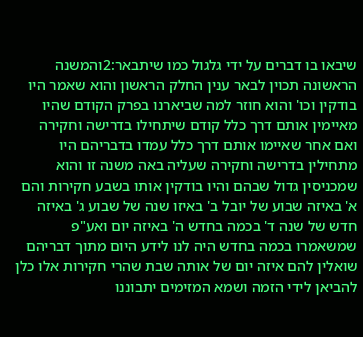שיבאו בו דברים על ידי גלגול כמו שיתבאר:2והמשנה הראשונה תכוין לבאר ענין החלק הראשון והוא שאמר היו בודקין וכו' והוא חוזר למה שביארנו בפרק הקודם שהיו מאיימין אותם דרך כלל קודם שיתחילו בדרישה וחקירה ואם אחר שאיימו אותם דרך כלל עמדו בדבריהם היו מתחילין בדרישה וחקירה שעליה באה משנה זו והוא שמכניסין גדול שבהם והיו בודקין אותו בשבע חקירות והם א' באיזה שבוע של יובל ב' באיזו שנה של שבוע ג' באיזה חדש של שנה ד' בכמה בחדש ה' באיזה יום ואע"פ שמשאמרו בכמה בחדש היה לנו לידע היום מתוך דבריהם שואלין להם איזה יום של אותה שבת שהרי חקירות אלו כלן להביאן לידי הזמה ושמא המזימים יתבוננו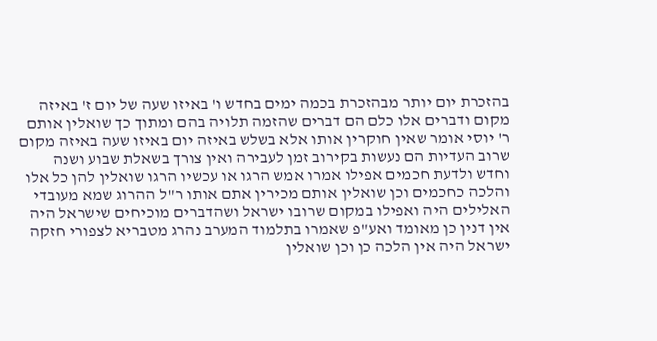בהזכרת יום יותר מבהזכרת בכמה ימים בחדש ו' באיזו שעה של יום ז' באיזה מקום ודברים אלו כלם הם דברים שהזמה תלויה בהם ומתוך כך שואלין אותם ר' יוסי אומר שאין חוקרין אותו אלא בשלש באיזה יום באיזו שעה באיזה מקום שרוב העדיות הם נעשות בקירוב זמן לעבירה ואין צורך בשאלת שבוע ושנה וחדש ולדעת חכמים אפילו אמרו אמש הרגו או עכשיו הרגו שואלין להן כל אלו והלכה כחכמים וכן שואלין אותם מכירין אתם אותו ר"ל ההרוג שמא מעובדי האלילים היה ואפילו במקום שרובו ישראל ושהדברים מוכיחים שישראל היה אין דנין כן מאומד ואע"פ שאמרו בתלמוד המערב נהרג מטבריא לצפורי חזקה ישראל היה אין הלכה כן וכן שואלין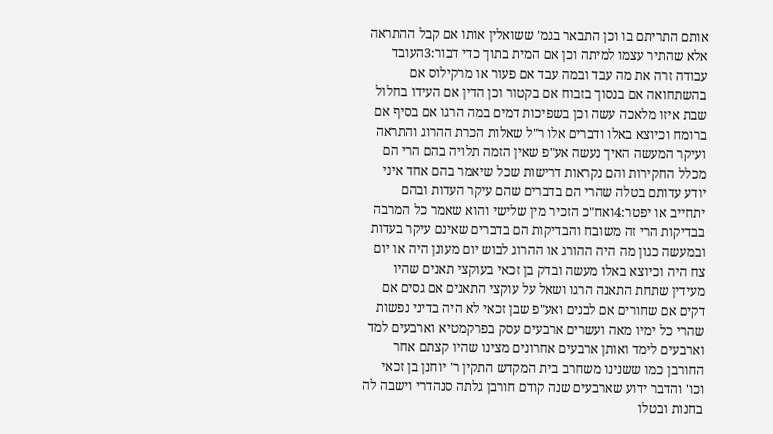אותם התריתם בו וכן התבאר בגמ' ששואלין אותו אם קבל ההתראה אלא שהתיר עצמו למיתה וכן אם המית בתוך כדי דבור:3העובד עבודה זרה את מה עבד ובמה עבד אם פעור או מרקילוס אם בהשתחואה אם בנסוך בזבוח אם בקטור וכן הדין אם העידו בחלול שבת איזו מלאכה עשה וכן בשפיכות דמים במה הרגו אם בסיף אם ברומח וכיוצא באלו ודברים אלו ר"ל שאלות הכרת ההרוג והתראה ועיקר המעשה האיך נעשה אע"פ שאין הזמה תלויה בהם הרי הם מכלל החקירות והם נקראות דרישות שכל שיאמר בהם אחד איני יודע עדותם בטלה שהרי הם בדברים שהם עיקר העדות ובהם יתחייב או יפטר:4ואח"כ הזכיר מין שלישי והוא שאמר כל המרבה בבדיקות הרי זה משובח והבדיקות הם בדברים שאינם עיקר בעדות ובמעשה כגון מה היה ההורג או ההרוג לבוש יום מעונן היה או יום צח היה וכיוצא באלו מעשה ובדק בן זכאי בעוקצי תאנים שהיו מעידין שתחת התאנה הרגו ושאל על עוקצי התאנים אם גסים אם דקים אם שחורים אם לבנים ואע"פ שבן זכאי לא היה בדיני נפשות שהרי כל ימיו מאה ועשרים ארבעים עסק בפרקמטיא וארבעים למד וארבעים לימד ואותן ארבעים אחרונים מצינו שהיו קצתם אחר החורבן כמו ששנינו משחרב בית המקדש התקין ר' יוחנן בן זכאי וכו' והדבר ידוע שארבעים שנה קודם חורבן גלתה סנהדרי וישבה לה בחנות ובטלו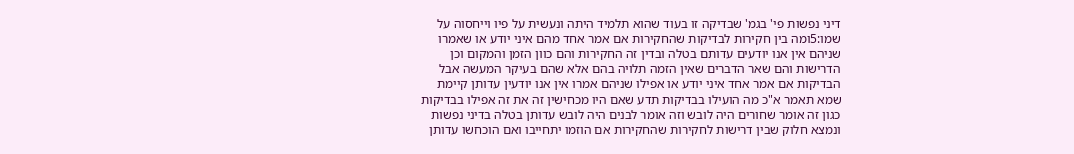דיני נפשות פי' בגמ' שבדיקה זו בעוד שהוא תלמיד היתה ונעשית על פיו וייחסוה על שמו:5ומה בין חקירות לבדיקות שהחקירות אם אמר אחד מהם איני יודע או שאמרו שניהם אין אנו יודעים עדותם בטלה ובדין זה החקירות והם כוון הזמן והמקום וכן הדרישות והם שאר הדברים שאין הזמה תלויה בהם אלא שהם בעיקר המעשה אבל הבדיקות אם אמר אחד איני יודע או אפילו שניהם אמרו אין אנו יודעין עדותן קיימת שמא תאמר א"כ מה הועילו בבדיקות תדע שאם היו מכחישין זה את זה אפילו בבדיקות כגון זה אומר שחורים היה לובש וזה אומר לבנים היה לובש עדותן בטלה בדיני נפשות ונמצא חלוק שבין דרישות לחקירות שהחקירות אם הוזמו יתחייבו ואם הוכחשו עדותן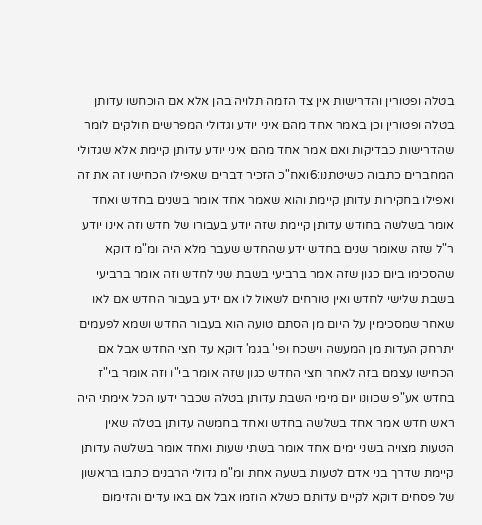בטלה ופטורין והדרישות אין צד הזמה תלויה בהן אלא אם הוכחשו עדותן בטלה ופטורין וכן באמר אחד מהם איני יודע וגדולי המפרשים חולקים לומר שהדרישות כבדיקות ואם אמר אחד מהם איני יודע עדותן קיימת אלא שגדולי המחברים כתבוה כשיטתנו:6ואח"כ הזכיר דברים שאפילו הכחישו זה את זה ואפילו בחקירות עדותן קיימת והוא שאמר אחד אומר בשנים בחדש ואחד אומר בשלשה בחודש עדותן קיימת שזה יודע בעבורו של חדש וזה אינו יודע ר"ל שזה שאומר שנים בחדש ידע שהחדש שעבר מלא היה ומ"מ דוקא שהסכימו ביום כגון שזה אמר ברביעי בשבת שני לחדש וזה אומר ברביעי בשבת שלישי לחדש ואין טורחים לשאול לו אם ידע בעבור החדש אם לאו שאחר שמסכימין על היום מן הסתם טועה הוא בעבור החדש ושמא לפעמים יתרחק העדות מן המעשה וישכח ופי' בגמ' דוקא עד חצי החדש אבל אם הכחישו עצמם בזה לאחר חצי החדש כגון שזה אומר בי"ו וזה אומר בי"ז בחדש אע"פ שכוונו יום מימי השבת עדותן בטלה שכבר ידעו הכל אימתי היה ראש חדש אמר אחד בשלשה בחדש ואחד בחמשה עדותן בטלה שאין הטעות מצויה בשני ימים אחד אומר בשתי שעות ואחד אומר בשלשה עדותן קיימת שדרך בני אדם לטעות בשעה אחת ומ"מ גדולי הרבנים כתבו בראשון של פסחים דוקא לקיים עדותם כשלא הוזמו אבל אם באו עדים והזימום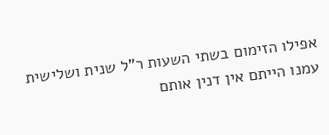אפילו הזימום בשתי השעות ר"ל שנית ושלישית עמנו הייתם אין דנין אותם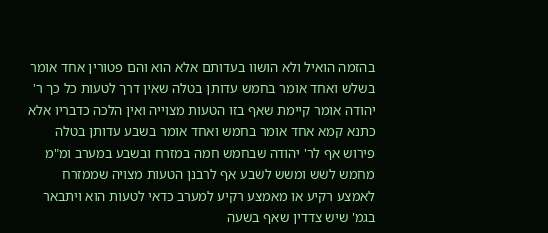בהזמה הואיל ולא הושוו בעדותם אלא הוא והם פטורין אחד אומר בשלש ואחד אומר בחמש עדותן בטלה שאין דרך לטעות כל כך ר' יהודה אומר קיימת שאף בזו הטעות מצוייה ואין הלכה כדבריו אלא כתנא קמא אחד אומר בחמש ואחד אומר בשבע עדותן בטלה פירוש אף לר' יהודה שבחמש חמה במזרח ובשבע במערב ומ"מ מחמש לשש ומשש לשבע אף לרבנן הטעות מצויה שממזרח לאמצע רקיע או מאמצע רקיע למערב כדאי לטעות הוא ויתבאר בגמ' שיש צדדין שאף בשעה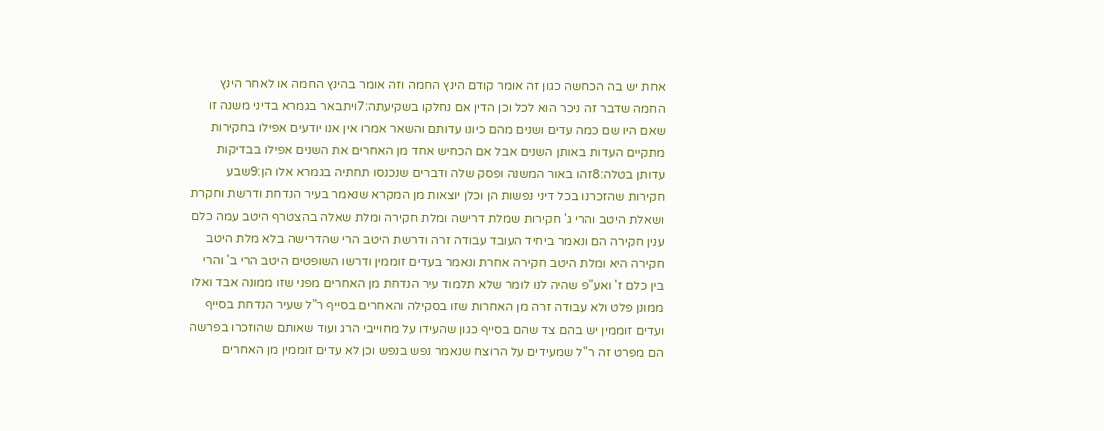אחת יש בה הכחשה כגון זה אומר קודם הינץ החמה וזה אומר בהינץ החמה או לאחר הינץ החמה שדבר זה ניכר הוא לכל וכן הדין אם נחלקו בשקיעתה:7ויתבאר בגמרא בדיני משנה זו שאם היו שם כמה עדים ושנים מהם כיונו עדותם והשאר אמרו אין אנו יודעים אפילו בחקירות מתקיים העדות באותן השנים אבל אם הכחיש אחד מן האחרים את השנים אפילו בבדיקות עדותן בטלה:8זהו באור המשנה ופסק שלה ודברים שנכנסו תחתיה בגמרא אלו הן:9שבע חקירות שהזכרנו בכל דיני נפשות הן וכלן יוצאות מן המקרא שנאמר בעיר הנדחת ודרשת וחקרת ושאלת היטב והרי ג' חקירות שמלת דרישה ומלת חקירה ומלת שאלה בהצטרף היטב עמה כלם ענין חקירה הם ונאמר ביחיד העובד עבודה זרה ודרשת היטב הרי שהדרישה בלא מלת היטב חקירה היא ומלת היטב חקירה אחרת ונאמר בעדים זוממין ודרשו השופטים היטב הרי ב' והרי בין כלם ז' ואע"פ שהיה לנו לומר שלא תלמוד עיר הנדחת מן האחרים מפני שזו ממונה אבד ואלו ממונן פלט ולא עבודה זרה מן האחרות שזו בסקילה והאחרים בסייף ר"ל שעיר הנדחת בסייף ועדים זוממין יש בהם צד שהם בסייף כגון שהעידו על מחוייבי הרג ועוד שאותם שהוזכרו בפרשה הם מפרט זה ר"ל שמעידים על הרוצח שנאמר נפש בנפש וכן לא עדים זוממין מן האחרים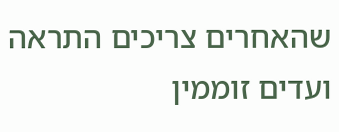שהאחרים צריכים התראה ועדים זוממין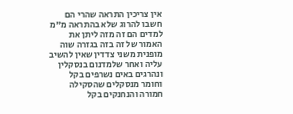אין צריכין התראה שהרי הם חשבו להרוג שלא בהתראה מ"מ למדים הם זה מזה ליתן את האמור של זה בזה בגזרה שוה מופנית משני צדדין שאין להשיב עליה ואחר שלמדנום בנסקלין ונהרגים באים נשרפים בקל וחומר מנסקלים שהסקילה חמורה והנחנקים בקל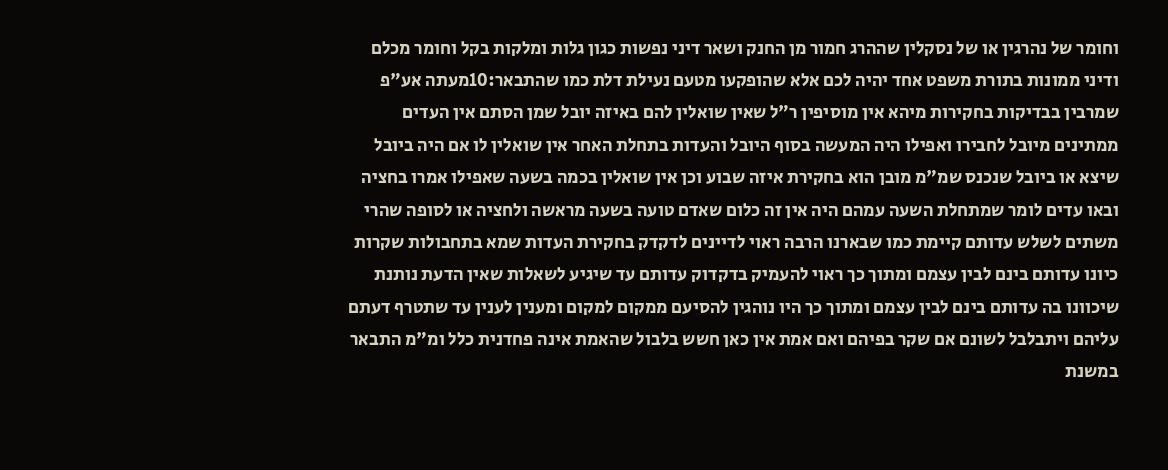וחומר של נהרגין או של נסקלין שההרג חמור מן החנק ושאר דיני נפשות כגון גלות ומלקות בקל וחומר מכלם ודיני ממונות בתורת משפט אחד יהיה לכם אלא שהופקעו מטעם נעילת דלת כמו שהתבאר:10מעתה אע"פ שמרבין בבדיקות בחקירות מיהא אין מוסיפין ר"ל שאין שואלין להם באיזה יובל שמן הסתם אין העדים ממתינים מיובל לחבירו ואפילו היה המעשה בסוף היובל והעדות בתחלת האחר אין שואלין לו אם היה ביובל שיצא או ביובל שנכנס שמ"מ מובן הוא בחקירת איזה שבוע וכן אין שואלין בכמה בשעה שאפילו אמרו בחציה ובאו עדים לומר שמתחלת השעה עמהם היה אין זה כלום שאדם טועה בשעה מראשה ולחציה או לסופה שהרי משתים לשלש עדותם קיימת כמו שבארנו הרבה ראוי לדיינים לדקדק בחקירת העדות שמא בתחבולות שקרות כיונו עדותם בינם לבין עצמם ומתוך כך ראוי להעמיק בדקדוק עדותם עד שיגיע לשאלות שאין הדעת נותנת שיכוונו בה עדותם בינם לבין עצמם ומתוך כך היו נוהגין להסיעם ממקום למקום ומענין לענין עד שתטרף דעתם עליהם ויתבלבל לשונם אם שקר בפיהם ואם אמת אין כאן חשש בלבול שהאמת אינה פחדנית כלל ומ"מ התבאר במשנת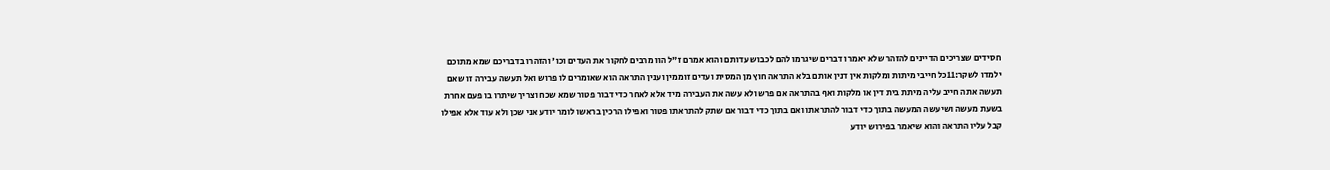חסידים שצריכים הדיינים להזהר שלא יאמרו דברים שיגרמו להם לכבוש עדותם והוא אמרם ז"ל הוו מרבים לחקור את העדים וכו' והזהרו בדבריכם שמא מתוכם ילמדו לשקר:11כל חייבי מיתות ומלקות אין דנין אותם בלא התראה חוץ מן המסית ועדים זוממין וענין התראה הוא שאומרים לו פרוש ואל תעשה עבירה זו שאם תעשה אתה חייב עליה מיתת בית דין או מלקות ואף בהתראה אם פרש ולא עשה את העבירה מיד אלא לאחר כדי דבור פטור שמא שכח וצריך שיתרו בו פעם אחרת בשעת מעשה ושיעשה המעשה בתוך כדי דבור להתראתו ואם בתוך כדי דבור אם שתק להתראתו פטור ואפילו הרכין בראשו לומר יודע אני שכן ולא עוד אלא אפילו קבל עליו התראה והוא שיאמר בפירוש יודע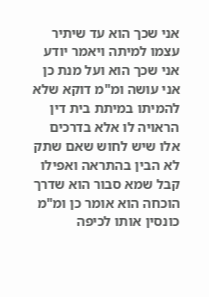אני שכך הוא עד שיתיר עצמו למיתה ויאמר יודע אני שכך הוא ועל מנת כן אני עושה ומ"מ דוקא שלא להמיתו במיתת בית דין הראויה לו אלא בדרכים אלו שיש לחוש שאם שתק לא הבין בהתראה ואפילו קבל שמא סבור הוא שדרך הוכחה הוא אומר כן ומ"מ כונסין אותו לכיפה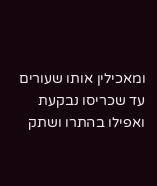ומאכילין אותו שעורים עד שכריסו נבקעת ואפילו בהתרו ושתק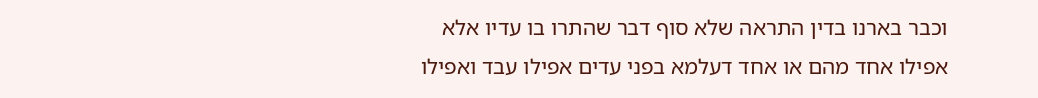וכבר בארנו בדין התראה שלא סוף דבר שהתרו בו עדיו אלא אפילו אחד מהם או אחד דעלמא בפני עדים אפילו עבד ואפילו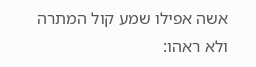אשה אפילו שמע קול המתרה ולא ראהו: